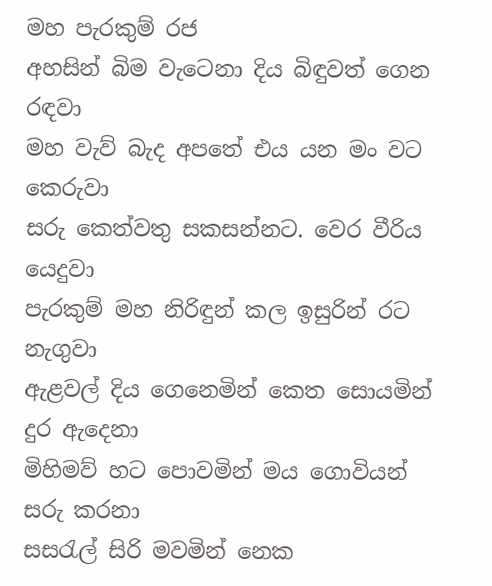මහ පැරකුම් රජ
අහසින් බිම වැටෙනා දිය බිඳුවත් ගෙන රඳවා
මහ වැව් බැද අපතේ එය යන මං වට කෙරුවා
සරු කෙත්වතු සකසන්නට. වෙර වීරිය යෙදුවා
පැරකුම් මහ නිරිඳුන් කල ඉසුරින් රට නැගුවා
ඇළවල් දිය ගෙනෙමින් කෙත සොයමින් දුර ඇදෙනා
මිහිමව් හට පොවමින් මය ගොවියන් සරු කරනා
සසරැල් සිරි මවමින් නෙක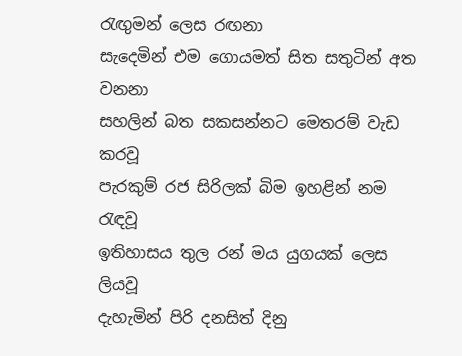රැඟුමන් ලෙස රඟනා
සැදෙමින් එම ගොයමත් සිත සතුටින් අත වනනා
සහලින් බත සකසන්නට මෙතරම් වැඩ කරවූ
පැරකුම් රජ සිරිලක් බිම ඉහළින් නම රැඳවූ
ඉතිහාසය තුල රන් මය යුගයක් ලෙස ලියවූ
දැහැමින් පිරි දනසිත් දිනු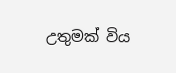උතුමක් විය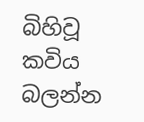බිහිවූ
කවිය බලන්න